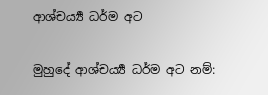ආශ්චර්‍ය්‍ය ධර්ම අට

මුහුදේ ආශ්චර්‍ය්‍ය ධර්ම අට නම්: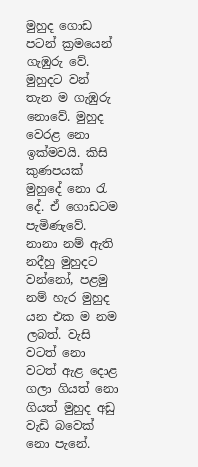මුහුද ගොඩ පටන් ක්‍රමයෙන් ගැඹුරු වේ. මුහුදට වන් තැන ම ගැඹුරු නොවේ. මුහුද වෙරළ නො ඉක්මවයි. කිසි කුණපයක් මුහුදේ නො රැ දේ. ඒ ගොඩටම පැමිණැවේ. නානා නම් ඇති නදීහු මුහුදට වන්නෝ, පළමු නම් හැර මුහුද යන එක ම නම ලබත්. වැසි වටත් නො වටත් ඇළ දොළ ගලා ගියත් නො ගියත් මුහුද අඩු වැඩි බවෙක් නො පැනේ.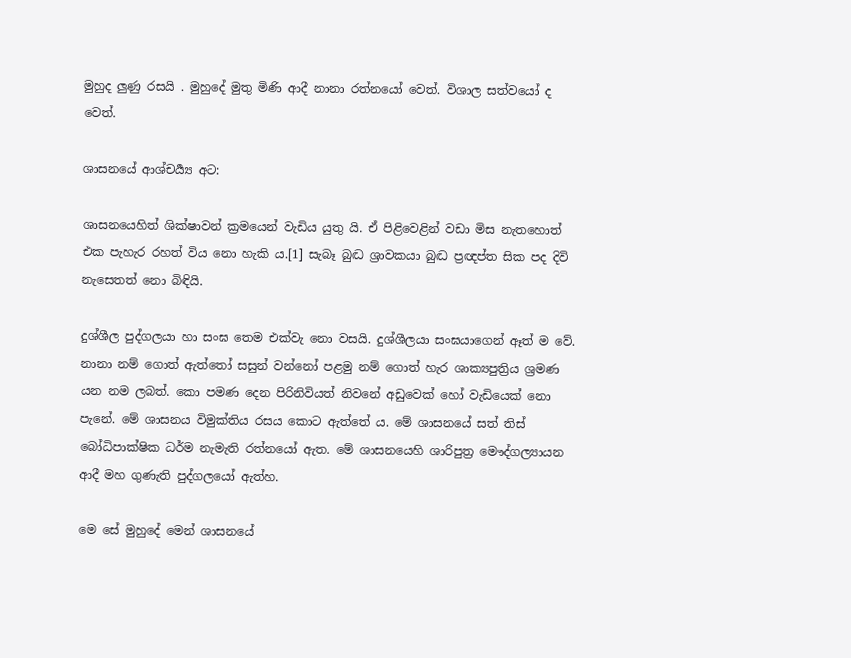මුහුද ලුණු රසයි . මුහුදේ මුතු මිණි ආදී නානා රත්නයෝ වෙත්. විශාල සත්වයෝ ද වෙත්.

ශාසනයේ ආශ්චර්‍ය්‍ය අට:

ශාසනයෙහිත් ශික්ෂාවන් ක්‍රමයෙන් වැඩිය යුතු යි. ඒ පිළිවෙළින් වඩා මිස නැතහොත් එක පැහැර රහත් විය නො හැකි ය.[1] සැබෑ බුද්‍ධ ශ්‍රාවකයා බුද්‍ධ ප්‍රඥප්ත සික පද දිවි නැසෙතත් නො බිඳියි.

දුශ්ශීල පුද්ගලයා හා සංඝ තෙම එක්වැ නො වසයි. දුශ්ශීලයා සංඝයාගෙන් ඈත් ම වේ. නානා නම් ගොත් ඇත්තෝ සසුන් වන්නෝ පළමු නම් ගොත් හැර ශාක්‍යපුත්‍රිය ශ්‍රමණ යන නම ලබත්. කො පමණ දෙන පිරිනිවියත් නිවනේ අඩුවෙක් හෝ වැඩියෙක් නො පැනේ. මේ ශාසනය විමුක්තිය රසය කොට ඇත්තේ ය. මේ ශාසනයේ සත් තිස් බෝධිපාක්ෂික ධර්ම නැමැති රත්නයෝ ඇත. මේ ශාසනයෙහි ශාරිපුත්‍ර මෞද්ගල්‍යායන ආදී මහ ගුණැති පුද්ගලයෝ ඇත්හ.

මෙ සේ මුහුදේ මෙන් ශාසනයේ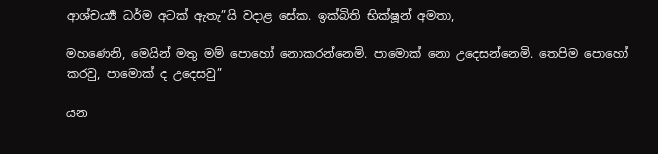ආශ්චර්‍ය්‍ය ධර්ම අටක් ඇතැ”යි වදාළ සේක. ඉක්බිති භික්ෂූන් අමතා,

මහණෙනි, මෙයින් මතු මම් පොහෝ නොකරන්නෙමි. පාමොක් නො උදෙසන්නෙමි. තෙපිම පොහෝ කරවු, පාමොක් ද උදෙසවු”

යන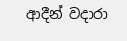ආදීන් වදාරා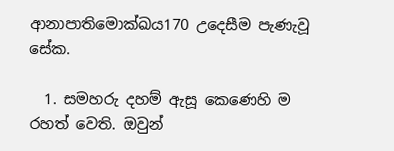ආනාපාතිමොක්ඛය170 උදෙසීම පැණැවූ සේක.

  1. සමහරු දහම් ඇසූ කෙණෙහි ම රහත් වෙති. ඔවුන්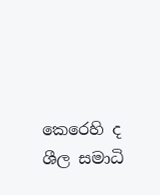කෙරෙහි ද ශීල සමාධි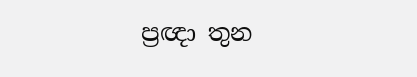ප්‍රඥා තුන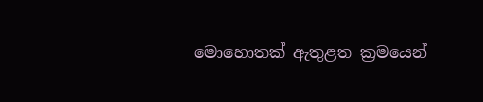මොහොතක් ඇතුළත ක්‍රමයෙන්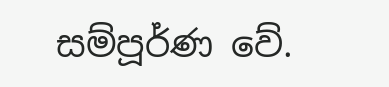සම්පූර්ණ වේ.